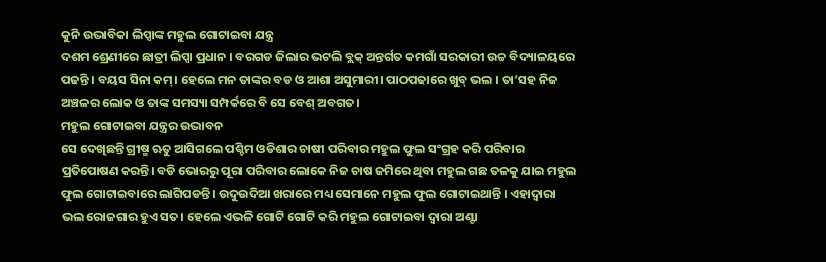କୁନି ଉଦ୍ଭାବିକା ଲିପ୍ସାଙ୍କ ମହୁଲ ଗୋଟାଇବା ଯନ୍ତ୍ର
ଦଶମ ଶ୍ରେଣୀରେ ଛାତ୍ରୀ ଲିପ୍ସା ପ୍ରଧାନ । ବରଗଡ ଜିଲାର ଭଟଲି ବ୍ଲକ୍ ଅନ୍ତର୍ଗତ କମଗାଁ ସରକାରୀ ଉଚ୍ଚ ବିଦ୍ୟାଳୟରେ ପଢନ୍ତି । ବୟସ ସିନା କମ୍। ହେଲେ ମନ ତାଙ୍କର ବଡ ଓ ଆଶା ଅସୁମାରୀ। ପାଠପଢାରେ ଖୁବ୍ ଭଲ । ତା’ସହ ନିଜ ଅଞ୍ଚଳର ଲୋକ ଓ ତାଙ୍କ ସମସ୍ୟା ସମ୍ପର୍କରେ ବି ସେ ବେଶ୍ ଅବଗତ।
ମହୁଲ ଗୋଟାଇବା ଯନ୍ତ୍ରର ଉଦ୍ଭାବନ
ସେ ଦେଖିଛନ୍ତି ଗ୍ରୀଷ୍ମ ଋତୁ ଆସିଗଲେ ପଶ୍ଚିମ ଓଡିଶାର ଚାଷୀ ପରିବାର ମହୁଲ ଫୁଲ ସଂଗ୍ରହ କରି ପରିବାର ପ୍ରତିପୋଷଣ କରନ୍ତି। ବଡି ଭୋରରୁ ପୂରା ପରିବାର ଲୋକେ ନିଜ ଚାଷ ଜମିରେ ଥିବା ମହୁଲ ଗଛ ତଳକୁ ଯାଇ ମହୁଲ ଫୁଲ ଗୋଟାଇବାରେ ଲାଗିପଡନ୍ତି । ଉଦୁଉଦିଆ ଖରାରେ ମଧ୍ୟ ସେମାନେ ମହୁଲ ଫୁଲ ଗୋଟାଇଥାନ୍ତି । ଏହାଦ୍ୱାରା ଭଲ ରୋଜଗାର ହୁଏ ସତ। ହେଲେ ଏଭଳି ଗୋଟି ଗୋଟି କରି ମହୁଲ ଗୋଟାଇବା ଦ୍ଵାରା ଅଣ୍ଟା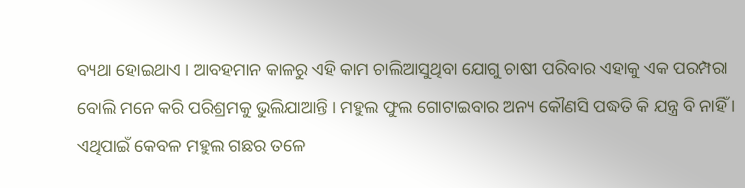ବ୍ୟଥା ହୋଇଥାଏ । ଆବହମାନ କାଳରୁ ଏହି କାମ ଚାଲିଆସୁଥିବା ଯୋଗୁ ଚାଷୀ ପରିବାର ଏହାକୁ ଏକ ପରମ୍ପରା ବୋଲି ମନେ କରି ପରିଶ୍ରମକୁ ଭୁଲିଯାଆନ୍ତି । ମହୁଲ ଫୁଲ ଗୋଟାଇବାର ଅନ୍ୟ କୌଣସି ପଦ୍ଧତି କି ଯନ୍ତ୍ର ବି ନାହିଁ ।
ଏଥିପାଇଁ କେବଳ ମହୁଲ ଗଛର ତଳେ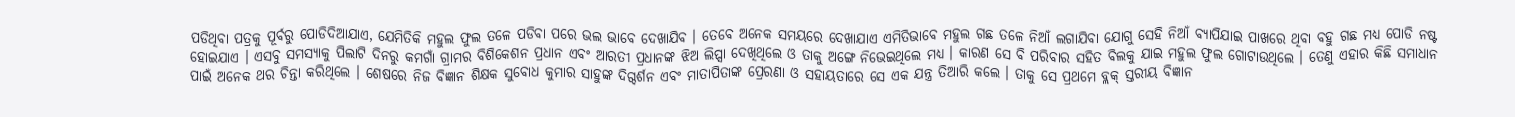ପଡିଥିବା ପତ୍ରକୁ ପୂର୍ବରୁ ପୋଡିଦିଆଯାଏ, ଯେମିତିକି ମହୁଲ ଫୁଲ ତଳେ ପଡିବା ପରେ ଭଲ ଭାବେ ଦେଖାଯିବ । ତେବେ ଅନେକ ସମୟରେ ଦେଖାଯାଏ ଏମିତିଭାବେ ମହୁଲ ଗଛ ତଳେ ନିଆଁ ଲଗାଯିବା ଯୋଗୁ ସେହି ନିଆଁ ବ୍ୟାପିଯାଇ ପାଖରେ ଥିବା ବହୁ ଗଛ ମଧ୍ୟ ପୋଡି ନଷ୍ଟ ହୋଇଯାଏ । ଏସବୁ ସମସ୍ୟାକୁ ପିଲାଟି ଦିନରୁ କମଗାଁ ଗ୍ରାମର ବିଶିକେଶନ ପ୍ରଧାନ ଏବଂ ଆରତୀ ପ୍ରଧାନଙ୍କ ଝିଅ ଲିପ୍ସା ଦେଖିଥିଲେ ଓ ତାକୁ ଅଙ୍ଗେ ନିଭେଇଥିଲେ ମଧ୍ୟ । କାରଣ ସେ ବି ପରିବାର ସହିତ ବିଲକୁ ଯାଇ ମହୁଲ ଫୁଲ ଗୋଟାଉଥିଲେ । ତେଣୁ ଏହାର କିଛି ସମାଧାନ ପାଇଁ ଅନେକ ଥର ଚିନ୍ତା କରିଥିଲେ । ଶେଷରେ ନିଜ ବିଜ୍ଞାନ ଶିକ୍ଷକ ସୁବୋଧ କୁମାର ସାହୁଙ୍କ ଦିଗ୍ଦର୍ଶନ ଏବଂ ମାତାପିତାଙ୍କ ପ୍ରେରଣା ଓ ସହାୟତାରେ ସେ ଏକ ଯନ୍ତ୍ର ତିଆରି କଲେ । ତାକୁ ସେ ପ୍ରଥମେ ବ୍ଲକ୍ ସ୍ତରୀୟ ବିଜ୍ଞାନ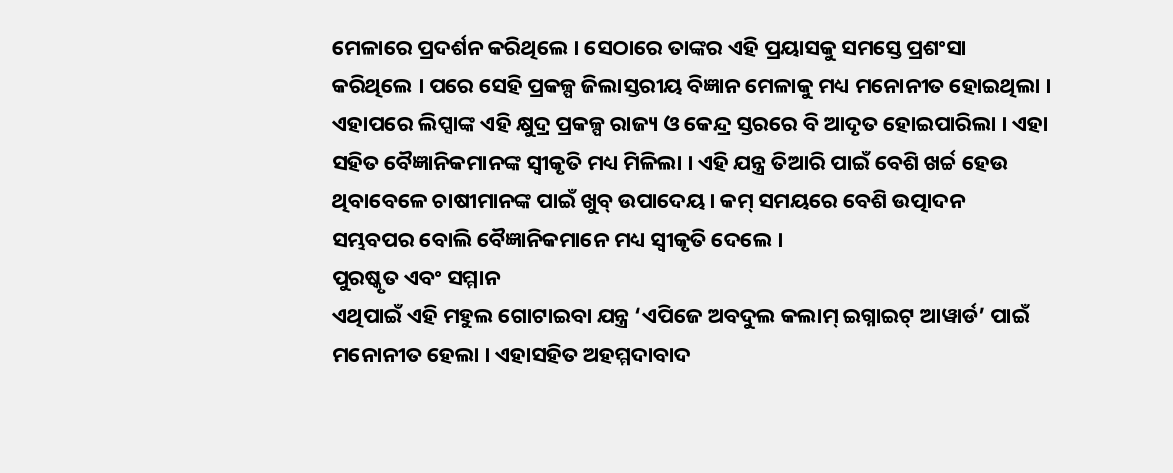ମେଳାରେ ପ୍ରଦର୍ଶନ କରିଥିଲେ । ସେଠାରେ ତାଙ୍କର ଏହି ପ୍ରୟାସକୁ ସମସ୍ତେ ପ୍ରଶଂସା କରିଥିଲେ । ପରେ ସେହି ପ୍ରକଳ୍ପ ଜିଲାସ୍ତରୀୟ ବିଜ୍ଞାନ ମେଳାକୁ ମଧ୍ୟ ମନୋନୀତ ହୋଇଥିଲା । ଏହାପରେ ଲିପ୍ସାଙ୍କ ଏହି କ୍ଷୁଦ୍ର ପ୍ରକଳ୍ପ ରାଜ୍ୟ ଓ କେନ୍ଦ୍ର ସ୍ତରରେ ବି ଆଦୃତ ହୋଇପାରିଲା । ଏହା ସହିତ ବୈଜ୍ଞାନିକମାନଙ୍କ ସ୍ଵୀକୃତି ମଧ୍ୟ ମିଳିଲା । ଏହି ଯନ୍ତ୍ର ତିଆରି ପାଇଁ ବେଶି ଖର୍ଚ୍ଚ ହେଉ ଥିବାବେଳେ ଚାଷୀମାନଙ୍କ ପାଇଁ ଖୁବ୍ ଉପାଦେୟ। କମ୍ ସମୟରେ ବେଶି ଉତ୍ପାଦନ ସମ୍ଭବପର ବୋଲି ବୈଜ୍ଞାନିକମାନେ ମଧ୍ୟ ସ୍ଵୀକୃତି ଦେଲେ ।
ପୁରଷ୍କୃତ ଏବଂ ସମ୍ମାନ
ଏଥିପାଇଁ ଏହି ମହୁଲ ଗୋଟାଇବା ଯନ୍ତ୍ର ‘ଏପିଜେ ଅବଦୁଲ କଲାମ୍ ଇଗ୍ନାଇଟ୍ ଆୱାର୍ଡ’ ପାଇଁ ମନୋନୀତ ହେଲା । ଏହାସହିତ ଅହମ୍ମଦାବାଦ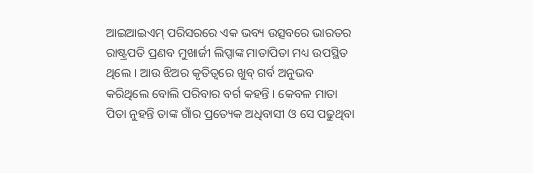ଆଇଆଇଏମ୍ ପରିସରରେ ଏକ ଭବ୍ୟ ଉତ୍ସବରେ ଭାରତର ରାଷ୍ଟ୍ରପତି ପ୍ରଣବ ମୁଖାର୍ଜୀ ଲିପ୍ସାଙ୍କ ମାତାପିତା ମଧ୍ୟ ଉପସ୍ଥିତ ଥିଲେ । ଆଉ ଝିଅର କୃତିତ୍ଵରେ ଖୁବ୍ ଗର୍ବ ଅନୁଭବ କରିଥିଲେ ବୋଲି ପରିବାର ବର୍ଗ କହନ୍ତି । କେବଳ ମାତା ପିତା ନୁହନ୍ତି ତାଙ୍କ ଗାଁର ପ୍ରତ୍ୟେକ ଅଧିବାସୀ ଓ ସେ ପଢୁଥିବା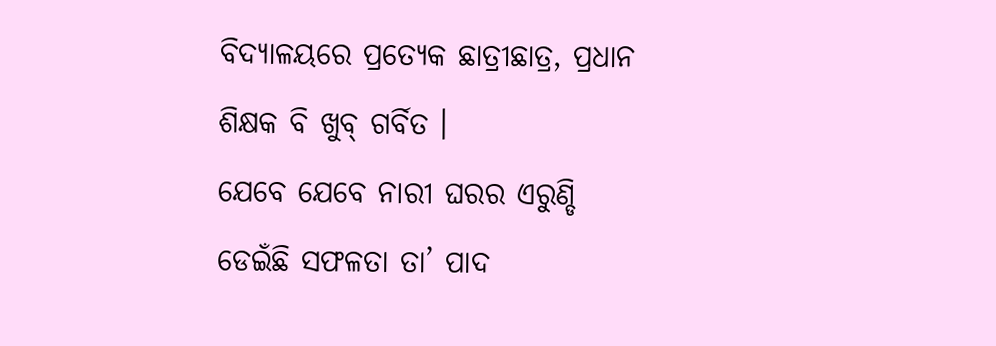ବିଦ୍ୟାଳୟରେ ପ୍ରତ୍ୟେକ ଛାତ୍ରୀଛାତ୍ର, ପ୍ରଧାନ ଶିକ୍ଷକ ବି ଖୁବ୍ ଗର୍ବିତ ।
ଯେବେ ଯେବେ ନାରୀ ଘରର ଏରୁଣ୍ଡି ଡେଇଁଛି ସଫଳତା ତା’ ପାଦ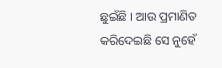ଛୁଇଁଛି । ଆଉ ପ୍ରମାଣିତ କରିଦେଇଛି ସେ ନୁହେଁ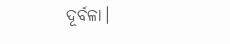ଦୂର୍ବଳା।